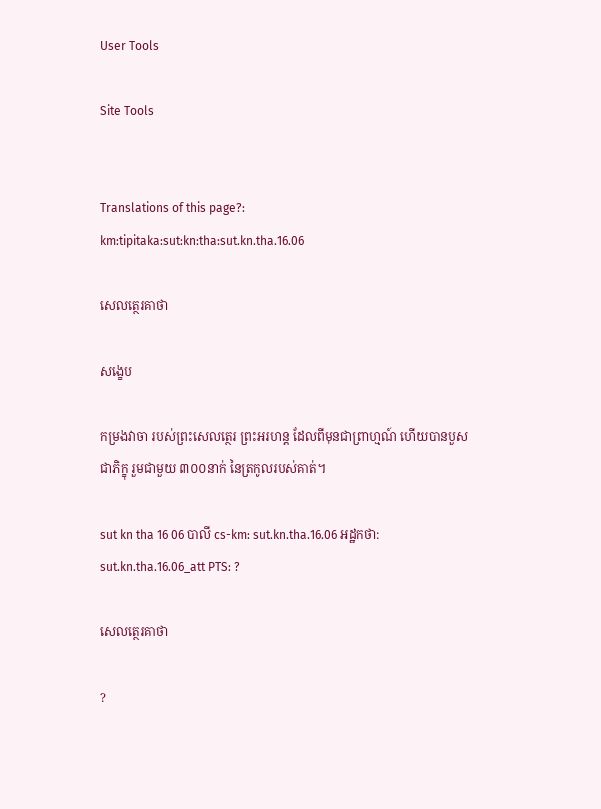User Tools

Site Tools


Translations of this page?:
km:tipitaka:sut:kn:tha:sut.kn.tha.16.06

សេលត្ថេរគាថា

សង្ខេប

កម្រងវាចា របស់ព្រះសេលត្ថេរ ព្រះអរហន្ត ដែលពីមុនជាព្រាហ្មណ៍ ហើយបានបួសជាភិក្ខុ រួមជាមួយ ៣០០នាក់ នៃត្រកូលរបស់គាត់។

sut kn tha 16 06 បាលី cs-km: sut.kn.tha.16.06 អដ្ឋកថា: sut.kn.tha.16.06_att PTS: ?

សេលត្ថេរគាថា

?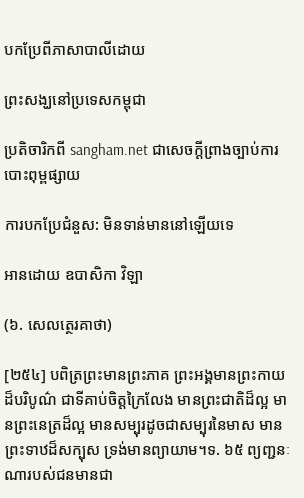បកប្រែពីភាសាបាលីដោយ

ព្រះសង្ឃនៅប្រទេសកម្ពុជា

ប្រតិចារិកពី sangham.net ជាសេចក្តីព្រាងច្បាប់ការបោះពុម្ពផ្សាយ

ការបកប្រែជំនួស: មិនទាន់មាននៅឡើយទេ

អានដោយ ឧបាសិកា វិឡា

(៦. សេលត្ថេរគាថា)

[២៥៤] បពិត្រព្រះមានព្រះភាគ ព្រះអង្គមានព្រះកាយដ៏បរិបូណ៌ ជាទីគាប់ចិត្តក្រៃលែង មានព្រះជាតិដ៏ល្អ មានព្រះនេត្រដ៏ល្អ មានសម្បុរដូចជាសម្បុរនៃមាស មានព្រះទាឋដ៏សក្បុស ទ្រង់មានព្យាយាម។ទ. ៦៥ ព្យញ្ជនៈណារបស់ជនមានជា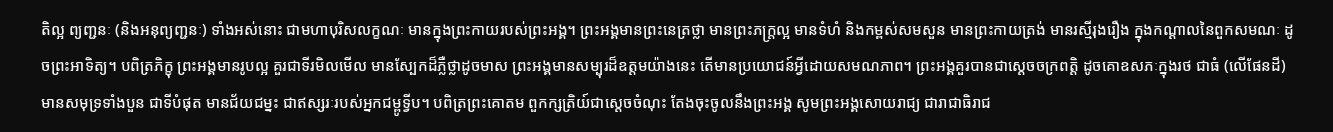តិល្អ ព្យញ្ជនៈ (និងអនុព្យញ្ជនៈ) ទាំងអស់នោះ ជាមហាបុរិសលក្ខណៈ មានក្នុងព្រះកាយរបស់ព្រះអង្គ។ ព្រះអង្គមានព្រះនេត្រថ្លា មានព្រះភក្រ្តល្អ មានទំហំ និងកម្ពស់សមសួន មានព្រះកាយត្រង់ មានរស្មីរុងរឿង ក្នុងកណ្ដាលនៃពួកសមណៈ ដូចព្រះអាទិត្យ។ បពិត្រភិក្ខុ ព្រះអង្គមានរូបល្អ គួរជាទីរមិលមើល មានស្បែកដ៏ភ្លឺថ្លាដូចមាស ព្រះអង្គមានសម្បុរដ៏ឧត្តមយ៉ាងនេះ តើមានប្រយោជន៍អ្វីដោយសមណភាព។ ព្រះអង្គគួរបានជាស្ដេចចក្រពត្តិ ដូចគោឧសភៈក្នុងរថ ជាធំ (លើផែនដី) មានសមុទ្រទាំងបួន ជាទីបំផុត មានជ័យជម្នះ ជាឥស្សរៈរបស់អ្នកជម្ពូទ្វីប។ បពិត្រព្រះគោតម ពួកក្សត្រិយ៍ជាស្ដេចចំណុះ តែងចុះចូលនឹងព្រះអង្គ សូមព្រះអង្គសោយរាជ្យ ជារាជាធិរាជ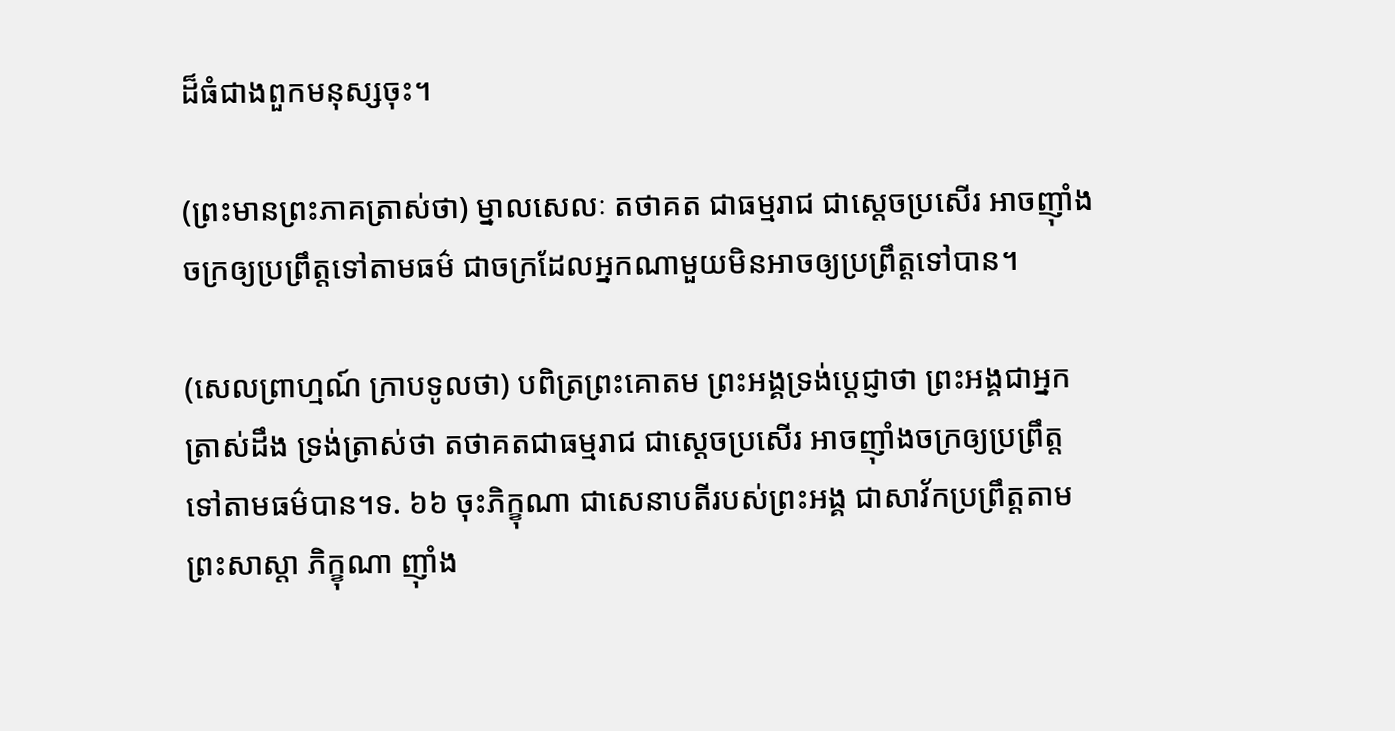ដ៏ធំជាងពួកមនុស្សចុះ។

(ព្រះមានព្រះភាគត្រាស់ថា) ម្នាលសេលៈ តថាគត ជាធម្មរាជ ជាស្ដេចប្រសើរ អាចញ៉ាំងចក្រឲ្យប្រព្រឹត្តទៅតាមធម៌ ជាចក្រដែលអ្នកណាមួយមិនអាចឲ្យប្រព្រឹត្តទៅបាន។

(សេលព្រាហ្មណ៍ ក្រាបទូលថា) បពិត្រព្រះគោតម ព្រះអង្គទ្រង់ប្ដេជ្ញាថា ព្រះអង្គជាអ្នកត្រាស់ដឹង ទ្រង់ត្រាស់ថា តថាគតជាធម្មរាជ ជាស្ដេចប្រសើរ អាចញ៉ាំងចក្រឲ្យប្រព្រឹត្តទៅតាមធម៌បាន។ទ. ៦៦ ចុះភិក្ខុណា ជាសេនាបតីរបស់ព្រះអង្គ ជាសាវ័កប្រព្រឹត្តតាមព្រះសាស្ដា ភិក្ខុណា ញ៉ាំង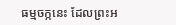ធម្មចក្កនេះ ដែលព្រះអ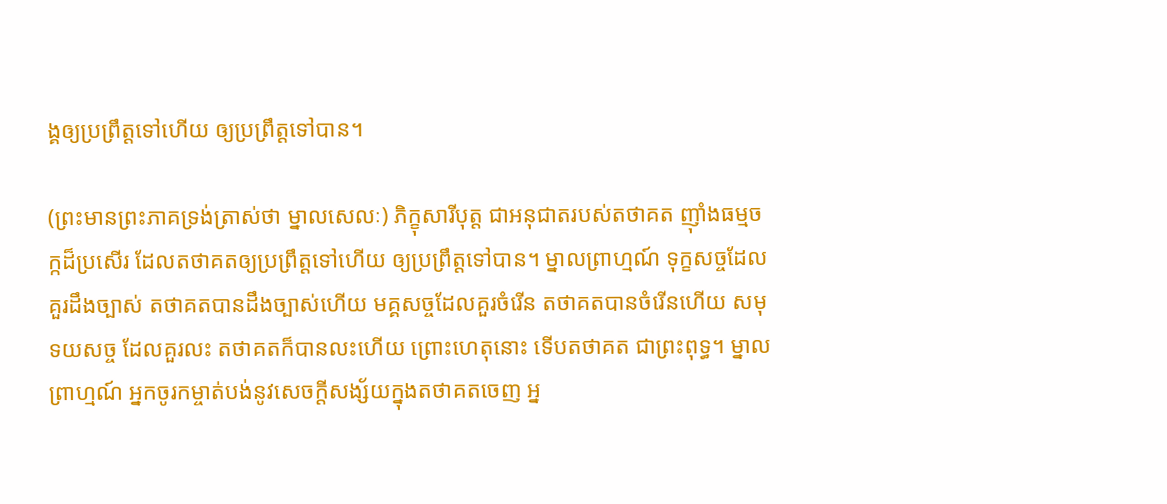ង្គឲ្យប្រព្រឹត្តទៅហើយ ឲ្យប្រព្រឹត្តទៅបាន។

(ព្រះមានព្រះភាគទ្រង់ត្រាស់ថា ម្នាលសេលៈ) ភិក្ខុសារីបុត្ត ជាអនុជាតរបស់តថាគត ញ៉ាំងធម្មចក្កដ៏ប្រសើរ ដែលតថាគតឲ្យប្រព្រឹត្តទៅហើយ ឲ្យប្រព្រឹត្តទៅបាន។ ម្នាលព្រាហ្មណ៍ ទុក្ខសច្ចដែលគួរដឹងច្បាស់ តថាគតបានដឹងច្បាស់ហើយ មគ្គសច្ចដែលគួរចំរើន តថាគតបានចំរើនហើយ សមុទយសច្ច ដែលគួរលះ តថាគតក៏បានលះហើយ ព្រោះហេតុនោះ ទើបតថាគត ជាព្រះពុទ្ធ។ ម្នាលព្រាហ្មណ៍ អ្នកចូរកម្ចាត់បង់នូវសេចក្តីសង្ស័យក្នុងតថាគតចេញ អ្ន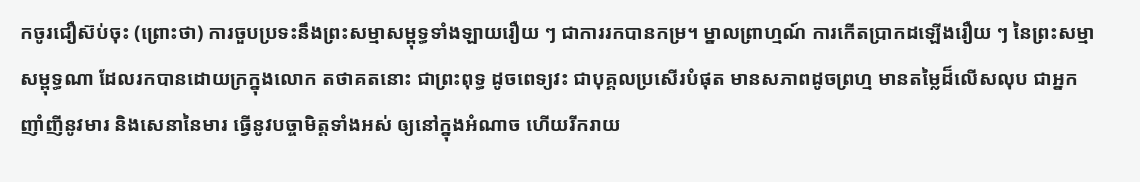កចូរជឿស៊ប់ចុះ (ព្រោះថា) ការចួបប្រទះនឹងព្រះសម្មាសម្ពុទ្ធទាំងឡាយរឿយ ៗ ជាការរកបានកម្រ។ ម្នាលព្រាហ្មណ៍ ការកើតប្រាកដឡើងរឿយ ៗ នៃព្រះសម្មាសម្ពុទ្ធណា ដែលរកបានដោយក្រក្នុងលោក តថាគតនោះ ជាព្រះពុទ្ធ ដូចពេទ្យវះ ជាបុគ្គលប្រសើរបំផុត មានសភាពដូចព្រហ្ម មានតម្លៃដ៏លើសលុប ជាអ្នកញាំញីនូវមារ និងសេនានៃមារ ធ្វើនូវបច្ចាមិត្តទាំងអស់ ឲ្យនៅក្នុងអំណាច ហើយរីករាយ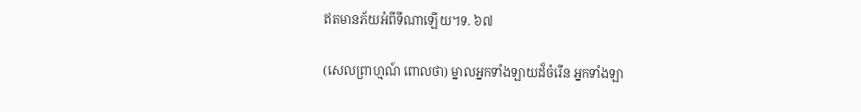ឥតមានភ័យអំពីទីណាឡើយ។ទ. ៦៧

(សេលព្រាហ្មណ៍ ពោលថា) ម្នាលអ្នកទាំងឡាយដ៏ចំរើន អ្នកទាំងឡា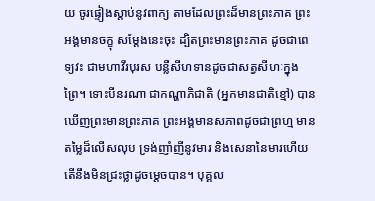យ ចូរផ្ទៀងស្តាប់នូវពាក្យ តាមដែលព្រះដ៏មានព្រះភាគ ព្រះអង្គមានចក្ខុ សម្ដែងនេះចុះ ដ្បិតព្រះមានព្រះភាគ ដូចជាពេទ្យវះ ជាមហាវីរបុរស បន្លឺសីហទានដូចជាសត្វសីហៈក្នុងព្រៃ។ ទោះបីនរណា ជាកណ្ហាភិជាតិ (អ្នកមានជាតិខ្មៅ) បានឃើញព្រះមានព្រះភាគ ព្រះអង្គមានសភាពដូចជាព្រហ្ម មានតម្លៃដ៏លើសលុប ទ្រង់ញាំញីនូវមារ និងសេនានៃមារហើយ តើនឹងមិនជ្រះថ្លាដូចម្ដេចបាន។ បុគ្គល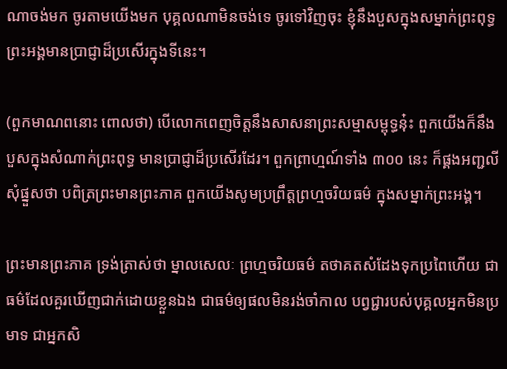ណាចង់មក ចូរតាមយើងមក បុគ្គលណាមិនចង់ទេ ចូរទៅវិញចុះ ខ្ញុំនឹងបួសក្នុងសម្នាក់ព្រះពុទ្ធ ព្រះអង្គមានប្រាជ្ញាដ៏ប្រសើរក្នុងទីនេះ។

(ពួកមាណពនោះ ពោលថា) បើលោកពេញចិត្តនឹងសាសនាព្រះសម្មាសម្ពុទ្ធនុ៎ះ ពួកយើងក៏នឹងបួសក្នុងសំណាក់ព្រះពុទ្ធ មានប្រាជ្ញាដ៏ប្រសើរដែរ។ ពួកព្រាហ្មណ៍ទាំង ៣០០ នេះ ក៏ផ្គងអញ្ជលីសុំផ្នួសថា បពិត្រព្រះមានព្រះភាគ ពួកយើងសូមប្រព្រឹត្តព្រហ្មចរិយធម៌ ក្នុងសម្នាក់ព្រះអង្គ។

ព្រះមានព្រះភាគ ទ្រង់ត្រាស់ថា ម្នាលសេលៈ ព្រហ្មចរិយធម៌ តថាគតសំដែងទុកប្រពៃហើយ ជាធម៌ដែលគួរឃើញជាក់ដោយខ្លួនឯង ជាធម៌ឲ្យផលមិនរង់ចាំកាល បព្វជ្ជារបស់បុគ្គលអ្នកមិនប្រមាទ ជាអ្នកសិ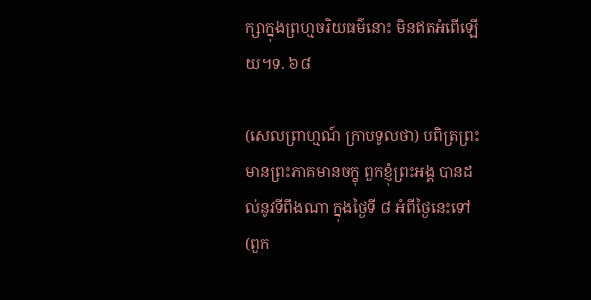ក្សាក្នុងព្រហ្មចរិយធម៌នោះ មិនឥតអំពើឡើយ។ទ. ៦៨

(សេលព្រាហ្មណ៍ ក្រាបទូលថា) បពិត្រព្រះមានព្រះភាគមានចក្ខុ ពួកខ្ញុំព្រះអង្គ បានដល់នូវទីពឹងណា ក្នុងថ្ងៃទី ៨ អំពីថ្ងៃនេះទៅ (ពួក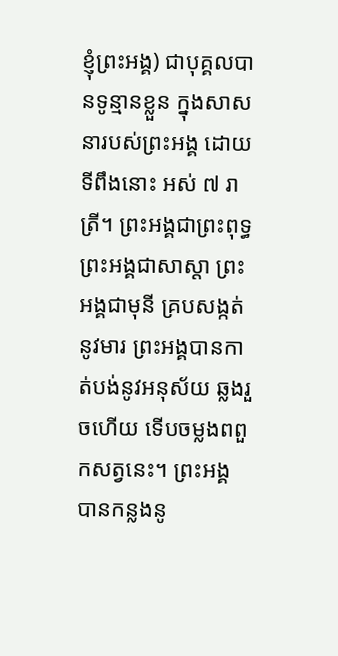ខ្ញុំព្រះអង្គ) ជាបុគ្គលបានទូន្មានខ្លួន ក្នុងសាសនារបស់ព្រះអង្គ ដោយទីពឹងនោះ អស់ ៧ រាត្រី។ ព្រះអង្គជាព្រះពុទ្ធ ព្រះអង្គជាសាស្ដា ព្រះអង្គជាមុនី គ្របសង្កត់នូវមារ ព្រះអង្គបានកាត់បង់នូវអនុស័យ ឆ្លងរួចហើយ ទើបចម្លងពពួកសត្វនេះ។ ព្រះអង្គ បានកន្លងនូ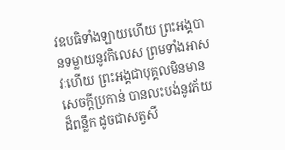វឧបធិទាំងឡាយហើយ ព្រះអង្គបានទម្លាយនូវកិលេស ព្រមទាំងអាសវៈហើយ ព្រះអង្គជាបុគ្គលមិនមានសេចក្តីប្រកាន់ បានលះបង់នូវភ័យដ៏ពន្លឹក ដូចជាសត្វសី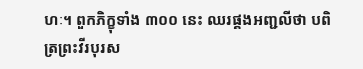ហៈ។ ពួកភិក្ខុទាំង ៣០០ នេះ ឈរផ្គងអញ្ជលីថា បពិត្រព្រះវីរបុរស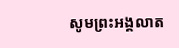សូមព្រះអង្គលាត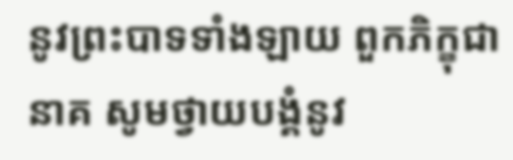នូវព្រះបាទទាំងឡាយ ពួកភិក្ខុជានាគ សូមថ្វាយបង្គំនូវ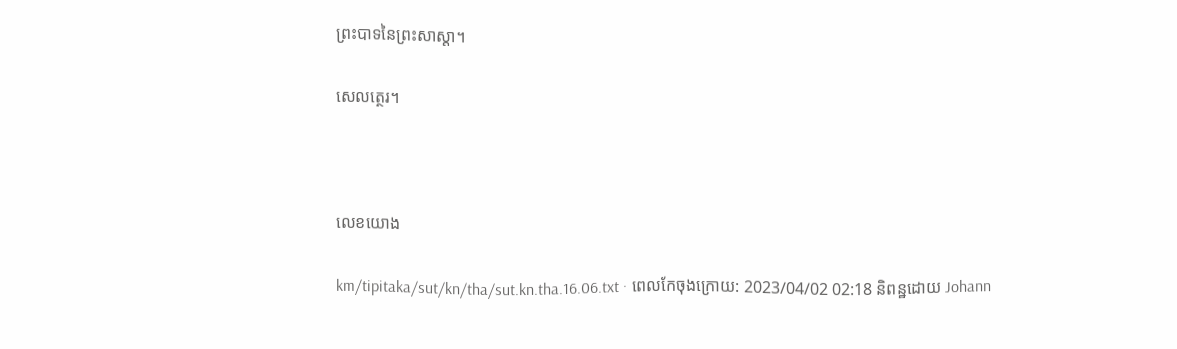ព្រះបាទនៃព្រះសាស្ដា។

សេលត្ថេរ។



លេខយោង

km/tipitaka/sut/kn/tha/sut.kn.tha.16.06.txt · ពេលកែចុងក្រោយ: 2023/04/02 02:18 និពន្ឋដោយ Johann